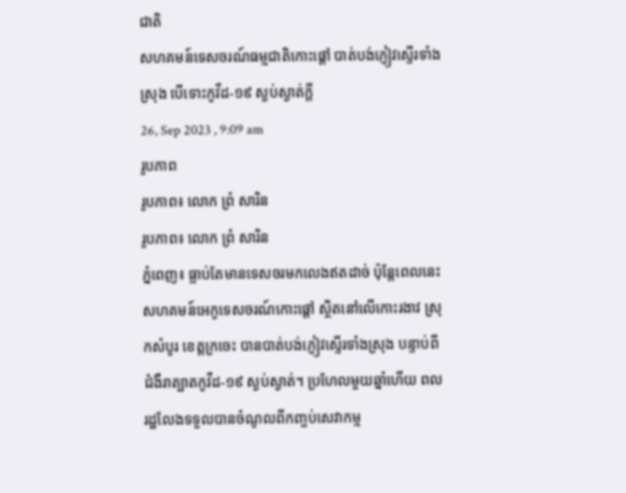ជាតិ
សហគមន៍ទេសចរណ៍ធម្មជាតិកោះផ្ដៅ បាត់បង់ភ្ញៀវស្ទើរទាំងស្រុង បើទោះកូវីដ-១៩ ស្ងប់ស្ងាត់ក្តី
26, Sep 2023 , 9:09 am
រូបភាព
រូបភាព៖ លោក ព្រំ សារិន
រូបភាព៖ លោក ព្រំ សារិន
ភ្នំពេញ៖ ធ្លាប់តែមានទេសចរមកលេងឥតដាច់ ប៉ុន្តែពេលនេះ សហគមន៍អេកូទេសចរណ៍កោះផ្ដៅ ស្ថិតនៅលើកោះរងាវ ស្រុកសំបូរ ខេត្តក្រចេះ បានបាត់បង់ភ្ញៀវស្ទើរទាំងស្រុង បន្ទាប់ពីជំងឺរាត្បាតកូវីដ-១៩ ស្ងប់ស្ងាត់។ ប្រហែលមួយឆ្នាំហើយ ពលរដ្ឋលែងទទួលបានចំណូលពីកញ្ចប់សេវាកម្ម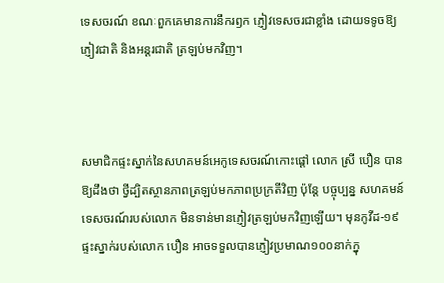ទេសចរណ៍ ខណៈពួកគេមានការនឹករឭក ភ្ញៀវទេសចរជាខ្លាំង ដោយទទូចឱ្យភ្ញៀវជាតិ និងអន្តរជាតិ ត្រឡប់មកវិញ។



សមាជិកផ្ទះស្នាក់នៃសហគមន៍អេកូទេសចរណ៍កោះផ្ដៅ លោក ស្រី បឿន បានឱ្យដឹងថា ថ្វីដ្បិតស្ថានភាពត្រឡប់មកភាពប្រក្រតីវិញ ប៉ុន្តែ បច្ចុប្បន្ន សហគមន៍ទេសចរណ៍របស់លោក មិនទាន់មានភ្ញៀវត្រឡប់មកវិញឡើយ។ មុនកូវីដ-១៩ ផ្ទះស្នាក់របស់លោក បឿន អាចទទួលបានភ្ញៀវប្រមាណ១០០នាក់ក្នុ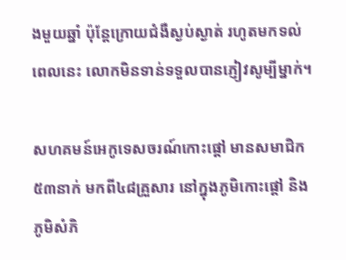ងមួយឆ្នាំ ប៉ុន្តែក្រោយជំងឺស្ងប់ស្ងាត់ រហូតមកទល់ពេលនេះ លោកមិនទាន់ទទួលបានភ្ញៀវសូម្បីម្នាក់។

សហគមន៍អេកូទេសចរណ៍កោះផ្ដៅ មានសមាជិក៥៣នាក់ មកពី៤៨គ្រួសារ នៅក្នុងភូមិកោះផ្ដៅ និងភូមិសំភិ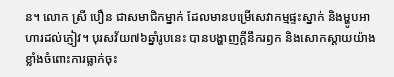ន។ លោក ស្រី បឿន ជាសមាជិកម្នាក់ ដែលមានបម្រើសេវាកម្មផ្ទះស្នាក់ និងម្ហូបអាហារដល់ភ្ញៀវ។ បុរសវ័យ៧៦ឆ្នាំរូបនេះ បានបង្ហាញក្ដីនឹករឭក និងសោកស្ដាយយ៉ាងខ្លាំងចំពោះការធ្លាក់ចុះ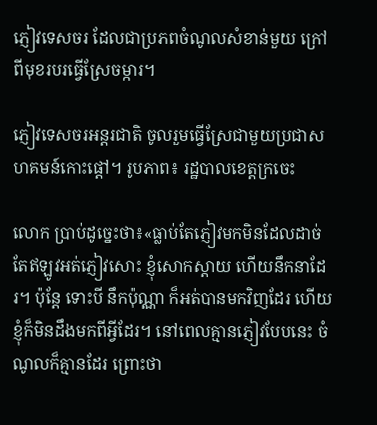ភ្ញៀវទេសចរ ដែលជាប្រភពចំណូលសំខាន់មួយ ក្រៅពីមុខរបរធ្វើស្រែចម្ការ។

ភ្ញៀវទេសចរអន្តរជាតិ ចូលរួមធ្វើស្រែជាមួយប្រជាសហគមន៍កោះផ្ដៅ។ រូបភាព៖ រដ្ឋបាលខេត្តក្រចេះ

លោក ប្រាប់ដូច្នេះថា៖«ធ្លាប់តែភ្ញៀវមកមិនដែលដាច់ តែឥឡូវអត់ភ្ញៀវសោះ ខ្ញុំសោកស្ដាយ ហើយនឹកនាដែរ។ ប៉ុន្តែ ទោះបី នឹកប៉ុណ្ណា ក៏អត់បានមកវិញដែរ ហើយខ្ញុំក៏មិនដឹងមកពីអ្វីដែរ។ នៅពេលគ្មានភ្ញៀវបែបនេះ ចំណូលក៏គ្មានដែរ ព្រោះថា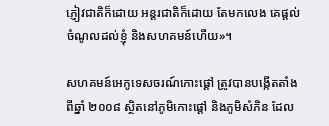ភ្ញៀវជាតិក៏ដោយ អន្តរជាតិក៏ដោយ តែមកលេង គេផ្ដល់ចំណូលដល់ខ្ញុំ និងសហគមន៍ហើយ»។

សហគមន៍អេកូទេសចរណ៍កោះផ្ដៅ ត្រូវបានបង្កើតតាំងពីឆ្នាំ ២០០៨ ស្ថិតនៅភូមិកោះផ្តៅ និងភូមិសំភិន ដែល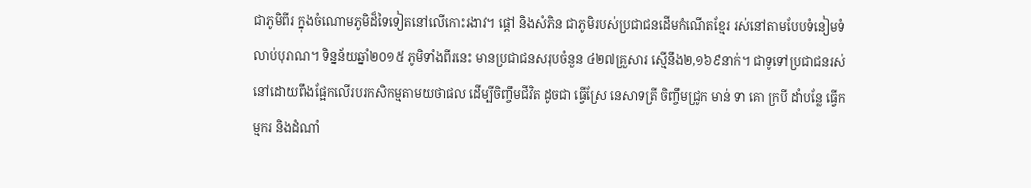ជាភូមិពីរ ក្នុងចំណោមភូមិដ៏ទៃទៀតនៅលើកោះរងាវ។ ផ្តៅ និងសំភិន ជាភូមិរបស់ប្រជាជនដើមកំណើតខ្មែរ រស់នៅតាមបែបទំនៀមទំលាប់បុរាណ។ ទិន្នន័យឆ្នាំ២០១៥ ភូមិទាំងពីរនេះ មានប្រជាជនសរុបចំនួន ៤២៧គ្រួសារ ស្មើនឹង២,១៦៩នាក់។ ជាទូទៅប្រជាជនរស់នៅដោយពឹងផ្អែកលើរបរកសិកម្មតាមយថាផល ដើម្បីចិញ្ចឹមជីវិត ដូចជា ធ្វើស្រែ នេសាទត្រី ចិញ្ចឹមជ្រូក មាន់ ទា គោ ក្របី ដាំបន្លែ ធ្វើកម្មករ និងដំណាំ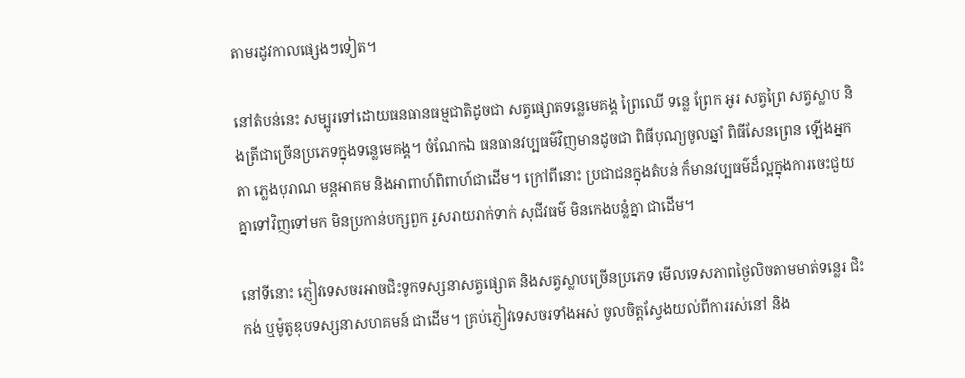តាមរដូវកាលផ្សេងៗទៀត។

នៅតំបន់នេះ សម្បូរទៅដោយធនធានធម្មជាតិដូចជា សត្វផ្សោតទន្លេមេគង្គ ព្រៃឈើ ទន្លេ ព្រែក អូរ សត្វព្រៃ សត្វស្លាប និងត្រីជាច្រើនប្រភេទក្នុងទន្លេមេគង្គ។ ចំណែកឯ ធនធានវប្បធម៌វិញមានដូចជា ពិធីបុណ្យចូលឆ្នាំ ពិធីសែនព្រេន ឡើងអ្នកតា ភ្លេងបុរាណ មន្តអាគម និងអាពាហ៍ពិពាហ៍ជាដើម។ ក្រៅពីនោះ ប្រជាជនក្នុងតំបន់ ក៏មានវប្បធម៌ដ៏ល្អក្នុងការចេះជួយគ្នាទៅវិញទៅមក មិនប្រកាន់បក្សពួក រួសរាយរាក់ទាក់ សុជីវធម៌ មិនកេងបន្លំគ្នា ជាដើម។

នៅទីនោះ ភ្ញៀវទេសចរអាចជិះទូកទស្សនាសត្វផ្សោត និងសត្វស្លាបច្រើនប្រភេទ មើលទេសភាពថ្ងៃលិចតាមមាត់ទន្លេរ ជិះកង់ ឬម៉ូតូឌុបទស្សនាសហគមន៍ ជាដើម។ គ្រប់ភ្ញៀវទេសចរទាំងអស់ ចូលចិត្តស្វែងយល់ពីការរស់នៅ និង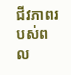ជីវភាពរបស់ពល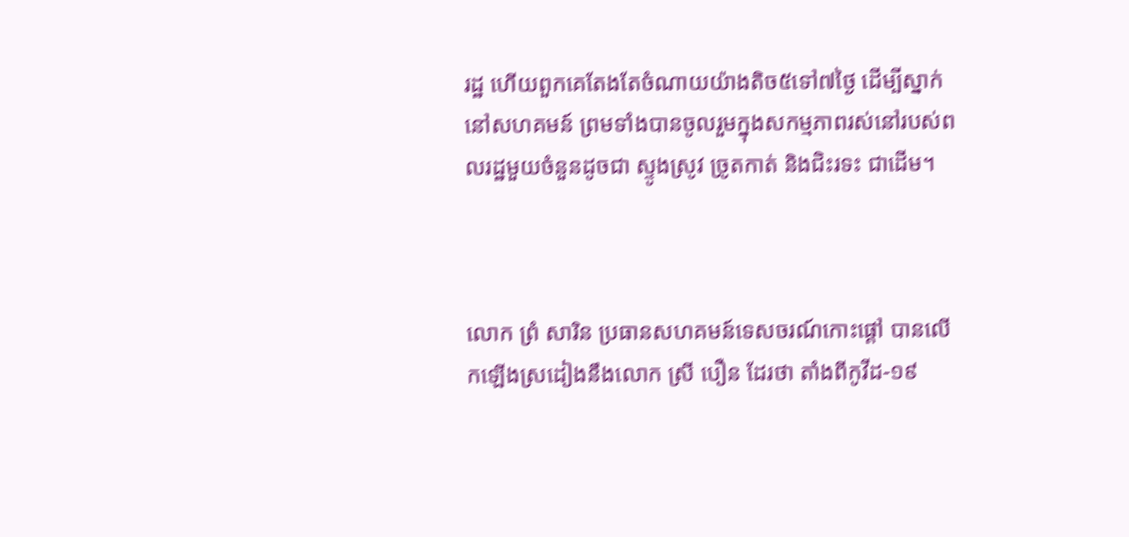រដ្ឋ ហើយពួកគេតែងតែចំណាយយ៉ាងតិច៥ទៅ៧ថ្ងៃ ដើម្បីស្នាក់នៅសហគមន៍ ព្រមទាំងបានចូលរួមក្នុងសកម្មភាពរស់នៅរបស់ពលរដ្ឋមួយចំនួនដូចជា ស្ទូងស្រូវ ច្រូតកាត់ និងជិះរទះ ជាដើម។



លោក ព្រំ សារិន ប្រធានសហគមន៍ទេសចរណ៍កោះផ្ដៅ បានលើកឡើងស្រដៀងនឹងលោក ស្រី បឿន ដែរថា តាំងពីកូវីដ-១៩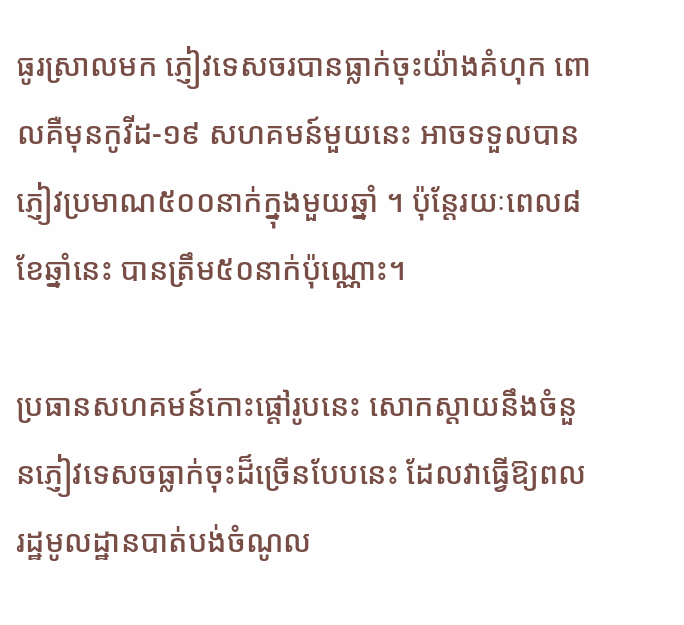ធូរស្រាលមក ភ្ញៀវទេសចរបានធ្លាក់ចុះយ៉ាងគំហុក ពោលគឺមុនកូវីដ-១៩ សហគមន៍មួយនេះ អាចទទួលបានភ្ញៀវប្រមាណ៥០០នាក់ក្នុងមួយឆ្នាំ ។ ប៉ុន្តែរយៈពេល៨ខែឆ្នាំនេះ បានត្រឹម៥០នាក់ប៉ុណ្ណោះ។

ប្រធានសហគមន៍កោះផ្ដៅរូបនេះ សោកស្ដាយនឹងចំនួនភ្ញៀវទេសចធ្លាក់ចុះដ៏ច្រើនបែបនេះ ដែលវាធ្វើឱ្យពលរដ្ឋមូលដ្ឋានបាត់បង់ចំណូល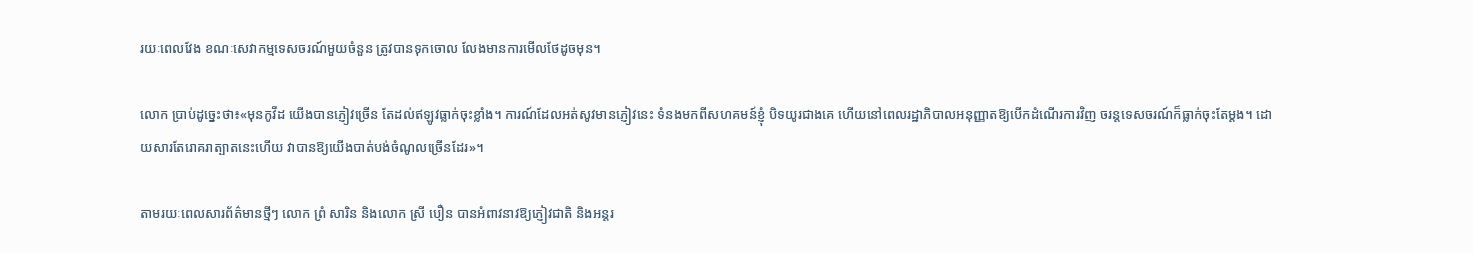រយៈពេលវែង ខណៈសេវាកម្មទេសចរណ៍មួយចំនួន ត្រូវបានទុកចោល លែងមានការមើលថែដូចមុន។

លោក ប្រាប់ដូច្នេះថា៖«មុនកូវីដ យើងបានភ្ញៀវច្រើន តែដល់ឥឡូវធ្លាក់ចុះខ្លាំង។ ការណ៍ដែលអត់សូវមានភ្ញៀវនេះ ទំនងមកពីសហគមន៍ខ្ញុំ បិទយូរជាងគេ ហើយនៅពេលរដ្ឋាភិបាលអនុញ្ញាតឱ្យបើកដំណើរការវិញ ចរន្តទេសចរណ៍ក៏ធ្លាក់ចុះតែម្ដង។ ដោយសារតែរោគរាត្បាតនេះហើយ វាបានឱ្យយើងបាត់បង់ចំណូលច្រើនដែរ»។

តាមរយៈពេលសារព័ត៌មានថ្មីៗ លោក ព្រំ សារិន និងលោក ស្រី បឿន បានអំពាវនាវឱ្យភ្ញៀវជាតិ និងអន្តរ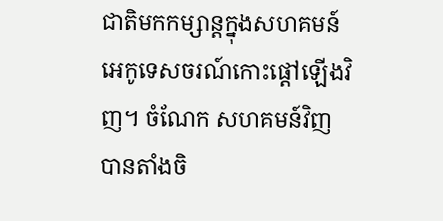ជាតិមកកម្សាន្តក្នុងសហគមន៍អេកូទេសចរណ៍កោះផ្ដៅឡើងវិញ។ ចំណែក សហគមន៍វិញ បានតាំងចិ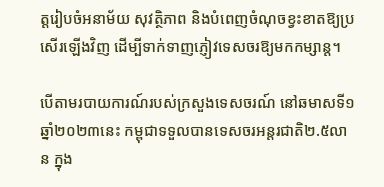ត្តរៀបចំអនាម័យ សុវត្ថិភាព និងបំពេញចំណុចខ្វះខាតឱ្យប្រសើរឡើងវិញ ដើម្បីទាក់ទាញភ្ញៀវទេសចរឱ្យមកកម្សាន្ត។

បើតាមរបាយការណ៍របស់ក្រសួងទេសចរណ៍ នៅឆមាសទី១ ឆ្នាំ២០២៣នេះ កម្ពុជាទទួលបានទេសចរអន្តរជាតិ២.៥លាន ក្នុង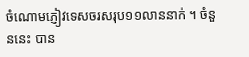ចំណោមភ្ញៀវទេសចរសរុប១១លាននាក់ ។ ចំនួននេះ បាន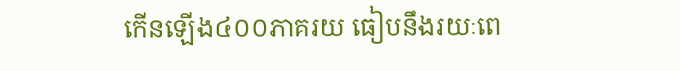កើនឡើង៤០០ភាគរយ ធៀបនឹងរយៈពេ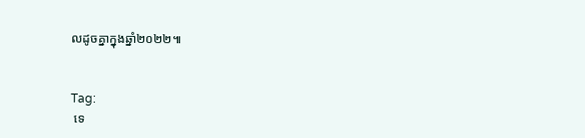លដូចគ្នាក្នុងឆ្នាំ២០២២៕


Tag:
 ទេ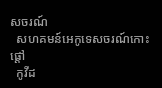សចរណ៍
  សហគមន៍អេកូទេសចរណ៍កោះផ្ដៅ
  កូវីដ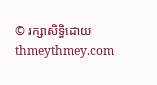© រក្សាសិទ្ធិដោយ thmeythmey.com